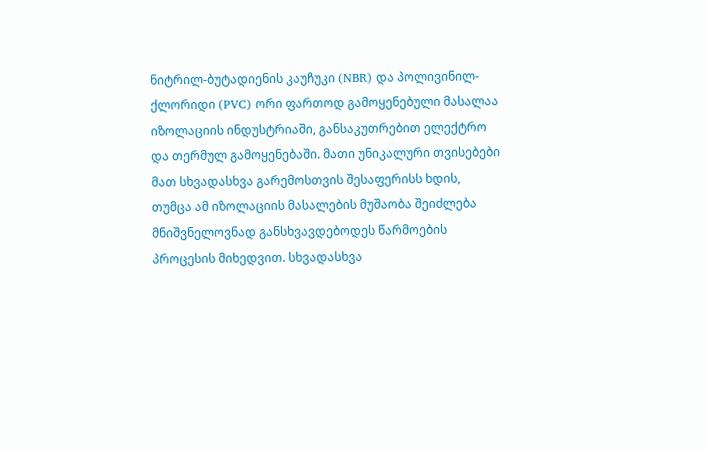ნიტრილ-ბუტადიენის კაუჩუკი (NBR) და პოლივინილ-ქლორიდი (PVC) ორი ფართოდ გამოყენებული მასალაა იზოლაციის ინდუსტრიაში, განსაკუთრებით ელექტრო და თერმულ გამოყენებაში. მათი უნიკალური თვისებები მათ სხვადასხვა გარემოსთვის შესაფერისს ხდის, თუმცა ამ იზოლაციის მასალების მუშაობა შეიძლება მნიშვნელოვნად განსხვავდებოდეს წარმოების პროცესის მიხედვით. სხვადასხვა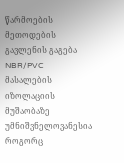წარმოების მეთოდების გავლენის გაგება NBR/PVC მასალების იზოლაციის მუშაობაზე უმნიშვნელოვანესია როგორც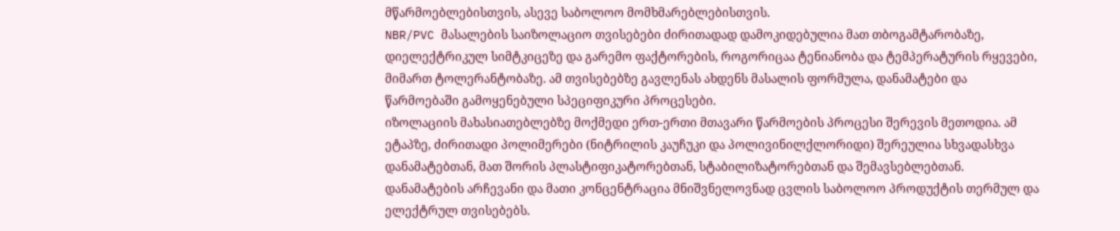მწარმოებლებისთვის, ასევე საბოლოო მომხმარებლებისთვის.
NBR/PVC მასალების საიზოლაციო თვისებები ძირითადად დამოკიდებულია მათ თბოგამტარობაზე, დიელექტრიკულ სიმტკიცეზე და გარემო ფაქტორების, როგორიცაა ტენიანობა და ტემპერატურის რყევები, მიმართ ტოლერანტობაზე. ამ თვისებებზე გავლენას ახდენს მასალის ფორმულა, დანამატები და წარმოებაში გამოყენებული სპეციფიკური პროცესები.
იზოლაციის მახასიათებლებზე მოქმედი ერთ-ერთი მთავარი წარმოების პროცესი შერევის მეთოდია. ამ ეტაპზე, ძირითადი პოლიმერები (ნიტრილის კაუჩუკი და პოლივინილქლორიდი) შერეულია სხვადასხვა დანამატებთან, მათ შორის პლასტიფიკატორებთან, სტაბილიზატორებთან და შემავსებლებთან. დანამატების არჩევანი და მათი კონცენტრაცია მნიშვნელოვნად ცვლის საბოლოო პროდუქტის თერმულ და ელექტრულ თვისებებს.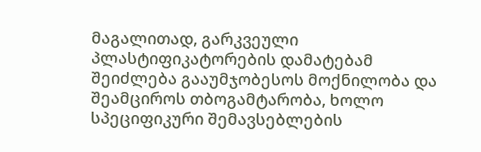მაგალითად, გარკვეული პლასტიფიკატორების დამატებამ შეიძლება გააუმჯობესოს მოქნილობა და შეამციროს თბოგამტარობა, ხოლო სპეციფიკური შემავსებლების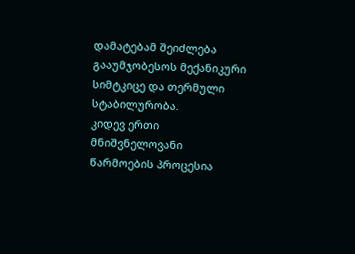დამატებამ შეიძლება გააუმჯობესოს მექანიკური სიმტკიცე და თერმული სტაბილურობა.
კიდევ ერთი მნიშვნელოვანი წარმოების პროცესია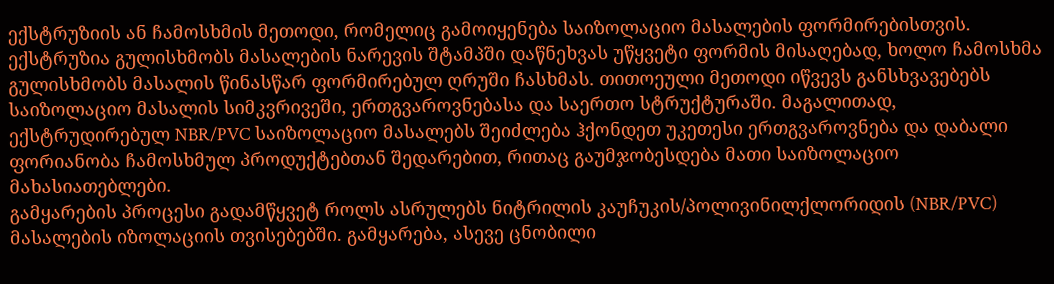ექსტრუზიის ან ჩამოსხმის მეთოდი, რომელიც გამოიყენება საიზოლაციო მასალების ფორმირებისთვის. ექსტრუზია გულისხმობს მასალების ნარევის შტამპში დაწნეხვას უწყვეტი ფორმის მისაღებად, ხოლო ჩამოსხმა გულისხმობს მასალის წინასწარ ფორმირებულ ღრუში ჩასხმას. თითოეული მეთოდი იწვევს განსხვავებებს საიზოლაციო მასალის სიმკვრივეში, ერთგვაროვნებასა და საერთო სტრუქტურაში. მაგალითად, ექსტრუდირებულ NBR/PVC საიზოლაციო მასალებს შეიძლება ჰქონდეთ უკეთესი ერთგვაროვნება და დაბალი ფორიანობა ჩამოსხმულ პროდუქტებთან შედარებით, რითაც გაუმჯობესდება მათი საიზოლაციო მახასიათებლები.
გამყარების პროცესი გადამწყვეტ როლს ასრულებს ნიტრილის კაუჩუკის/პოლივინილქლორიდის (NBR/PVC) მასალების იზოლაციის თვისებებში. გამყარება, ასევე ცნობილი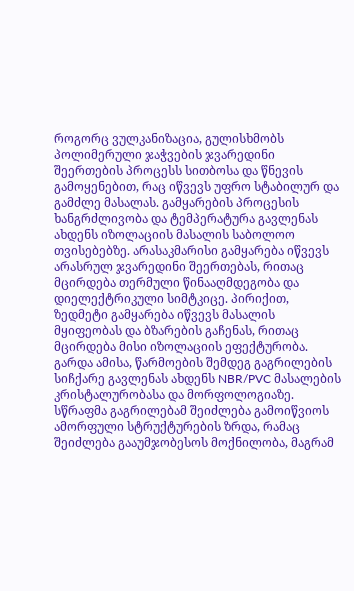როგორც ვულკანიზაცია, გულისხმობს პოლიმერული ჯაჭვების ჯვარედინი შეერთების პროცესს სითბოსა და წნევის გამოყენებით, რაც იწვევს უფრო სტაბილურ და გამძლე მასალას. გამყარების პროცესის ხანგრძლივობა და ტემპერატურა გავლენას ახდენს იზოლაციის მასალის საბოლოო თვისებებზე. არასაკმარისი გამყარება იწვევს არასრულ ჯვარედინი შეერთებას, რითაც მცირდება თერმული წინააღმდეგობა და დიელექტრიკული სიმტკიცე. პირიქით, ზედმეტი გამყარება იწვევს მასალის მყიფეობას და ბზარების გაჩენას, რითაც მცირდება მისი იზოლაციის ეფექტურობა.
გარდა ამისა, წარმოების შემდეგ გაგრილების სიჩქარე გავლენას ახდენს NBR/PVC მასალების კრისტალურობასა და მორფოლოგიაზე. სწრაფმა გაგრილებამ შეიძლება გამოიწვიოს ამორფული სტრუქტურების ზრდა, რამაც შეიძლება გააუმჯობესოს მოქნილობა, მაგრამ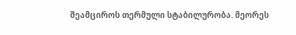შეამციროს თერმული სტაბილურობა. მეორეს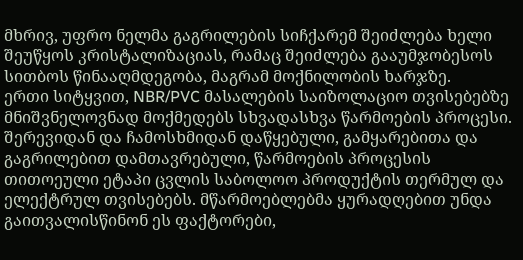მხრივ, უფრო ნელმა გაგრილების სიჩქარემ შეიძლება ხელი შეუწყოს კრისტალიზაციას, რამაც შეიძლება გააუმჯობესოს სითბოს წინააღმდეგობა, მაგრამ მოქნილობის ხარჯზე.
ერთი სიტყვით, NBR/PVC მასალების საიზოლაციო თვისებებზე მნიშვნელოვნად მოქმედებს სხვადასხვა წარმოების პროცესი. შერევიდან და ჩამოსხმიდან დაწყებული, გამყარებითა და გაგრილებით დამთავრებული, წარმოების პროცესის თითოეული ეტაპი ცვლის საბოლოო პროდუქტის თერმულ და ელექტრულ თვისებებს. მწარმოებლებმა ყურადღებით უნდა გაითვალისწინონ ეს ფაქტორები,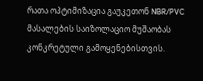რათა ოპტიმიზაცია გაუკეთონ NBR/PVC მასალების საიზოლაციო მუშაობას კონკრეტული გამოყენებისთვის.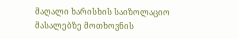მაღალი ხარისხის საიზოლაციო მასალებზე მოთხოვნის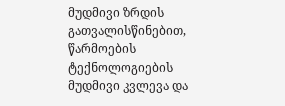მუდმივი ზრდის გათვალისწინებით, წარმოების ტექნოლოგიების მუდმივი კვლევა და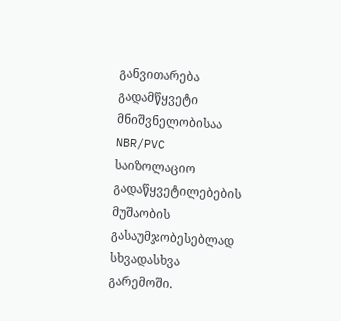განვითარება გადამწყვეტი მნიშვნელობისაა NBR/PVC საიზოლაციო გადაწყვეტილებების მუშაობის გასაუმჯობესებლად სხვადასხვა გარემოში.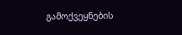გამოქვეყნების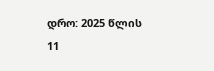დრო: 2025 წლის 11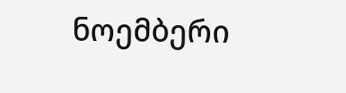ნოემბერი